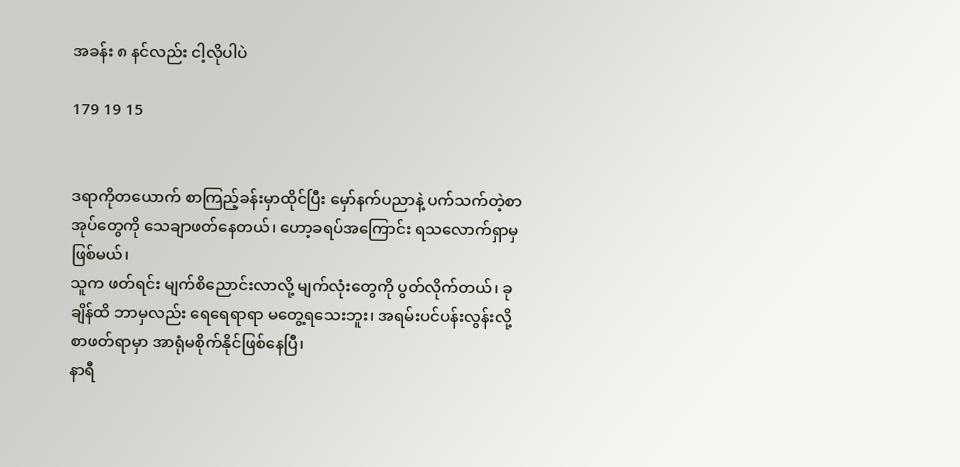အခန်း ၈ နင်လည်း ငါ့လိုပါပဲ

179 19 15


ဒရာကိုတယောက် စာကြည့်ခန်းမှာထိုင်ပြီး မှော်နက်ပညာနဲ့ ပက်သက်တဲ့စာအုပ်တွေကို သေချာဖတ်နေတယ်၊ ဟော့ခရပ်အကြောင်း ရသလောက်ရှာမှဖြစ်မယ်၊
သူက ဖတ်ရင်း မျက်စိညောင်းလာလို့ မျက်လုံးတွေကို ပွတ်လိုက်တယ်၊ ခုချိန်ထိ ဘာမှလည်း ရေရေရာရာ မတွေ့ရသေးဘူး၊ အရမ်းပင်ပန်းလွန်းလို့ စာဖတ်ရာမှာ အာရုံမစိုက်နိုင်ဖြစ်နေပြီ၊
နာရီ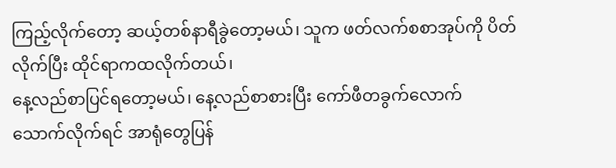ကြည့်လိုက်တော့ ဆယ့်တစ်နာရီခွဲတော့မယ်၊ သူက ဖတ်လက်စစာအုပ်ကို ပိတ်လိုက်ပြီး ထိုင်ရာကထလိုက်တယ်၊
နေ့လည်စာပြင်ရတော့မယ်၊ နေ့လည်စာစားပြီး ကော်ဖီတခွက်လောက် သောက်လိုက်ရင် အာရုံတွေပြန်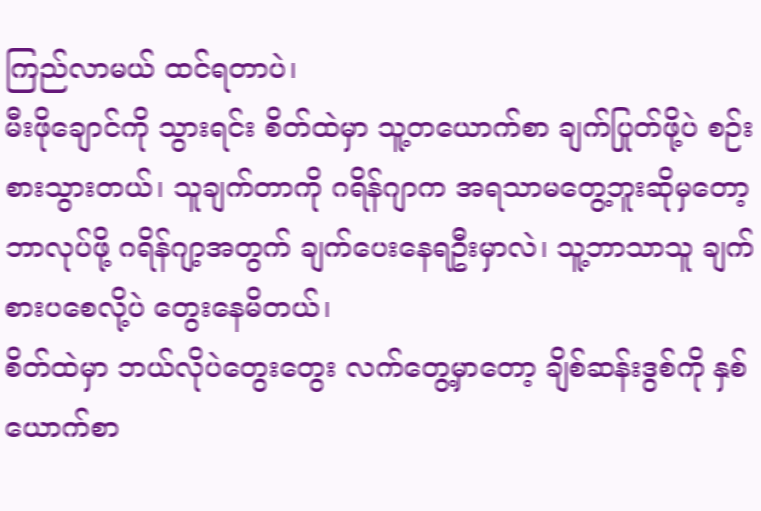ကြည်လာမယ် ထင်ရတာပဲ၊
မီးဖိုချောင်ကို သွားရင်း စိတ်ထဲမှာ သူ့တယောက်စာ ချက်ပြုတ်ဖို့ပဲ စဉ်းစားသွားတယ်၊ သူချက်တာကို ဂရိန်ဂျာက အရသာမတွေ့ဘူးဆိုမှတော့ ဘာလုပ်ဖို့ ဂရိန်ဂျာ့အတွက် ချက်ပေးနေရဦးမှာလဲ၊ သူ့ဘာသာသူ ချက်စားပစေလို့ပဲ တွေးနေမိတယ်၊
စိတ်ထဲမှာ ဘယ်လိုပဲတွေးတွေး လက်တွေ့မှာတော့ ချိစ်ဆန်းဒွစ်ကို နှစ်ယောက်စာ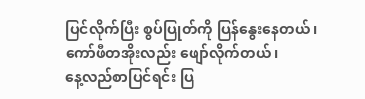ပြင်လိုက်ပြီး စွပ်ပြုတ်ကို ပြန်နွေးနေတယ်၊ ကော်ဖီတအိုးလည်း ဖျော်လိုက်တယ်၊
နေ့လည်စာပြင်ရင်း ပြ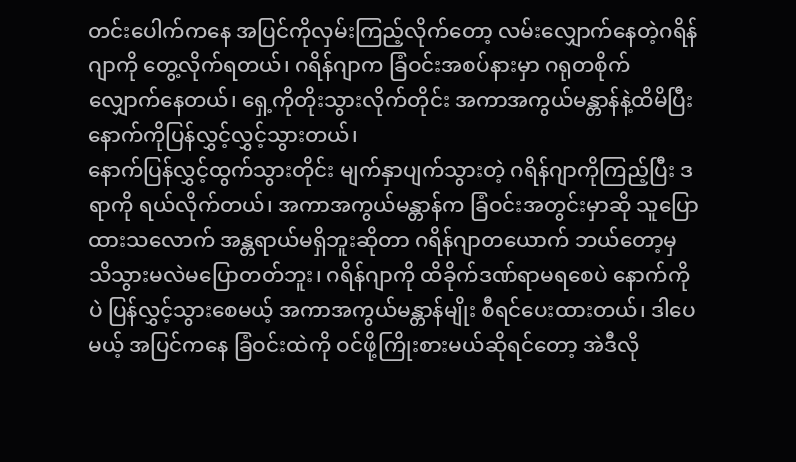တင်းပေါက်ကနေ အပြင်ကိုလှမ်းကြည့်လိုက်တော့ လမ်းလျှောက်နေတဲ့ဂရိန်ဂျာကို တွေ့လိုက်ရတယ်၊ ဂရိန်ဂျာက ခြံဝင်းအစပ်နားမှာ ဂရုတစိုက်လျှောက်နေတယ်၊ ရှေ့ကိုတိုးသွားလိုက်တိုင်း အကာအကွယ်မန္တာန်နဲ့ထိမိပြီး နောက်ကိုပြန်လွှင့်လွှင့်သွားတယ်၊
နောက်ပြန်လွှင့်ထွက်သွားတိုင်း မျက်နှာပျက်သွားတဲ့ ဂရိန်ဂျာကိုကြည့်ပြီး ဒရာကို ရယ်လိုက်တယ်၊ အကာအကွယ်မန္တာန်က ခြံဝင်းအတွင်းမှာဆို သူပြောထားသလောက် အန္တရာယ်မရှိဘူးဆိုတာ ဂရိန်ဂျာတယောက် ဘယ်တော့မှ သိသွားမလဲမပြောတတ်ဘူး၊ ဂရိန်ဂျာကို ထိခိုက်ဒဏ်ရာမရစေပဲ နောက်ကိုပဲ ပြန်လွှင့်သွားစေမယ့် အကာအကွယ်မန္တာန်မျိုး စီရင်ပေးထားတယ်၊ ဒါပေမယ့် အပြင်ကနေ ခြံဝင်းထဲကို ဝင်ဖို့ကြိုးစားမယ်ဆိုရင်တော့ အဲဒီလို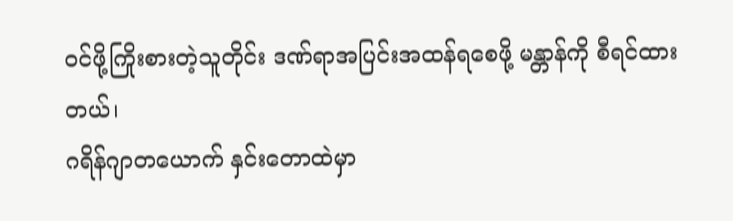ဝင်ဖို့ကြိုးစားတဲ့သူတိုင်း ဒဏ်ရာအပြင်းအထန်ရစေဖို့ မန္တာန်ကို စီရင်ထားတယ်၊
ဂရိန်ဂျာတယောက် နှင်းတောထဲမှာ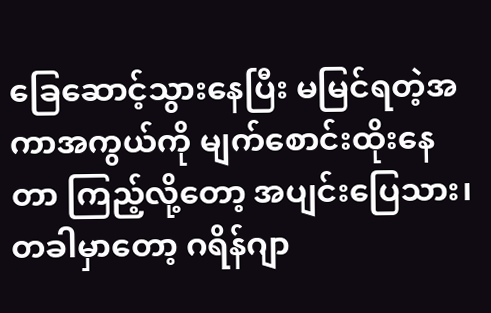ခြေဆောင့်သွားနေပြီး မမြင်ရတဲ့အကာအကွယ်ကို မျက်စောင်းထိုးနေတာ ကြည့်လို့တော့ အပျင်းပြေသား၊ တခါမှာတော့ ဂရိန်ဂျာ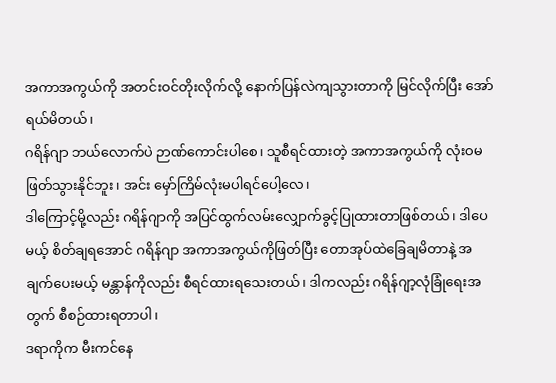အကာအကွယ်ကို အတင်းဝင်တိုးလိုက်လို့ နောက်ပြန်လဲကျသွားတာကို မြင်လိုက်ပြီး အော်ရယ်မိတယ်၊
ဂရိန်ဂျာ ဘယ်လောက်ပဲ ဉာဏ်ကောင်းပါစေ၊ သူစီရင်ထားတဲ့ အကာအကွယ်ကို လုံးဝမဖြတ်သွားနိုင်ဘူး၊ အင်း မှော်ကြိမ်လုံးမပါရင်ပေါ့လေ၊
ဒါကြောင့်မို့လည်း ဂရိန်ဂျာကို အပြင်ထွက်လမ်းလျှောက်ခွင့်ပြုထားတာဖြစ်တယ်၊ ဒါပေမယ့် စိတ်ချရအောင် ဂရိန်ဂျာ အကာအကွယ်ကိုဖြတ်ပြီး တောအုပ်ထဲခြေချမိတာနဲ့ အချက်ပေးမယ့် မန္တာန်ကိုလည်း စီရင်ထားရသေးတယ်၊ ဒါကလည်း ဂရိန်ဂျာ့လုံခြုံရေးအတွက် စီစဉ်ထားရတာပါ၊
ဒရာကိုက မီးကင်‌နေ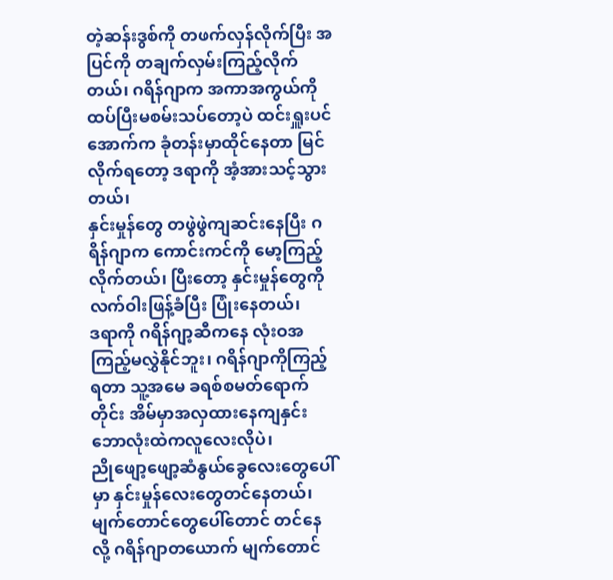တဲ့ဆန်းဒွစ်ကို တဖက်လှန်လိုက်ပြီး အပြင်ကို တချက်လှမ်းကြည့်လိုက်တယ်၊ ဂရိန်ဂျာက အကာအကွယ်ကို ထပ်ပြီးမစမ်းသပ်တော့ပဲ ထင်းရှူးပင်အောက်က ခုံတန်းမှာထိုင်နေတာ မြင်လိုက်ရတော့ ဒရာကို အံ့အားသင့်သွားတယ်၊
နှင်းမှုန်တွေ တဖွဲဖွဲကျဆင်းနေပြီး ဂရိန်ဂျာက ကောင်းကင်ကို မော့ကြည့်လိုက်တယ်၊ ပြီးတော့ နှင်းမှုန်တွေကို လက်ဝါးဖြန့်ခံပြီး ပြုံးနေတယ်၊
ဒရာကို ဂရိန်ဂျာ့ဆီကနေ လုံးဝအကြည့်မလွှဲနိုင်ဘူး၊ ဂရိန်ဂျာကိုကြည့်ရတာ သူ့အမေ ခရစ်စမတ်ရောက်တိုင်း အိမ်မှာအလှထားနေကျနှင်းဘောလုံးထဲကလူလေးလိုပဲ၊
ညိုဖျော့ဖျော့ဆံနွယ်ခွေလေးတွေပေါ်မှာ နှင်းမှုန်လေးတွေတင်နေတယ်၊ မျက်တောင်တွေပေါ်တောင် တင်နေလို့ ဂရိန်ဂျာတယောက် မျက်တောင်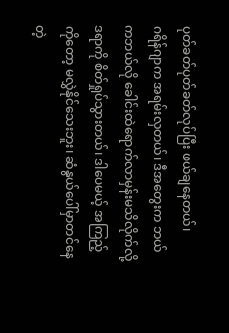ပုတ်ခတ်ပုတ်ခတ်လုပ်ပြီး ဖယ်ချနေတယ်၊
ဂရိန်ဂျာက အရမ်းလှတယ်၊ ဒီအတွေးက ဘယ်ကဘယ်လို ခေါင်းထဲရောက်လာမှန်းမသိလိုက်လို့ ဒရာကို စိတ်ရှုပ်သွားတယ်၊ ဒါပေမယ့် အကြည့်ကိုတော့ မလွှဲနိုင်သေးဘူး၊ ဆံနွယ်ပေါ်မှာတင်နေတဲ့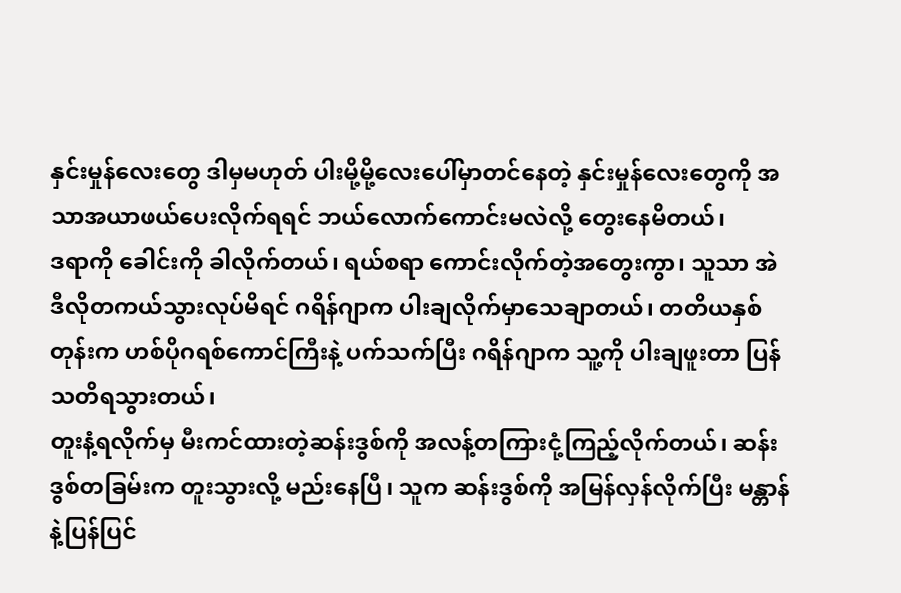နှင်းမှုန်လေးတွေ ဒါမှမဟုတ် ပါးမို့မို့လေးပေါ်မှာတင်နေတဲ့ နှင်းမှုန်လေးတွေကို အသာအယာဖယ်ပေးလိုက်ရရင် ဘယ်လောက်ကောင်းမလဲလို့ တွေးနေမိတယ်၊
ဒရာကို ခေါင်းကို ခါလိုက်တယ်၊ ရယ်စရာ ကောင်းလိုက်တဲ့အတွေးကွာ၊ သူသာ အဲဒီလိုတကယ်သွားလုပ်မိရင် ဂရိန်ဂျာက ပါးချလိုက်မှာသေချာတယ်၊ တတိယနှစ်တုန်းက ဟစ်ပိုဂရစ်ကောင်ကြီးနဲ့ ပက်သက်ပြီး ဂရိန်ဂျာက သူ့ကို ပါးချဖူးတာ ပြန်သတိရသွားတယ်၊
တူးနံ့ရလိုက်မှ မီးကင်ထားတဲ့ဆန်းဒွစ်ကို အလန့်တကြားငုံ့ကြည့်လိုက်တယ်၊ ဆန်းဒွစ်တခြမ်းက တူးသွားလို့ မည်းနေပြီ၊ သူက ဆန်းဒွစ်ကို အမြန်လှန်လိုက်ပြီး မန္တာန်နဲ့ပြန်ပြင်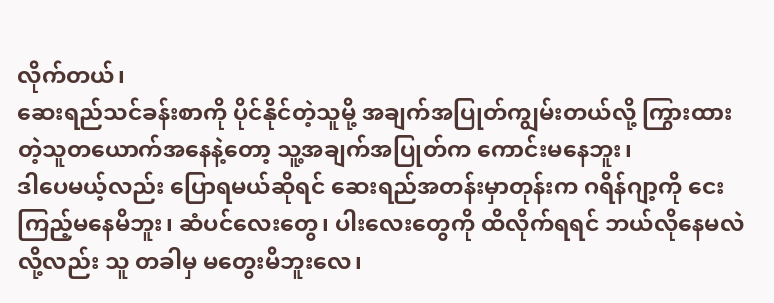လိုက်တယ်၊
ဆေးရည်သင်ခန်းစာကို ပိုင်နိုင်တဲ့သူမို့ အချက်အပြုတ်ကျွမ်းတယ်လို့ ကြွားထားတဲ့သူတယောက်အနေနဲ့တော့ သူ့အချက်အပြုတ်က ကောင်းမနေဘူး၊
ဒါပေမယ့်လည်း ပြောရမယ်ဆိုရင် ဆေးရည်အတန်းမှာတုန်းက ဂရိန်ဂျာ့ကို ငေးကြည့်မနေမိဘူး၊ ဆံပင်လေးတွေ၊ ပါးလေးတွေကို ထိလိုက်ရရင် ဘယ်လိုနေမလဲလို့လည်း သူ တခါမှ မတွေးမိဘူးလေ၊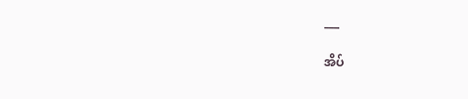___

အိပ်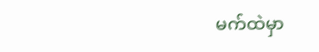မက်ထဲမှာ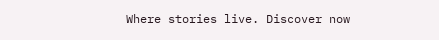Where stories live. Discover now